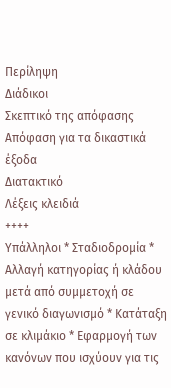Περίληψη
Διάδικοι
Σκεπτικό της απόφασης
Απόφαση για τα δικαστικά έξοδα
Διατακτικό
Λέξεις κλειδιά
++++
Υπάλληλοι * Σταδιοδρομία * Αλλαγή κατηγορίας ή κλάδου μετά από συμμετοχή σε γενικό διαγωνισμό * Κατάταξη σε κλιμάκιο * Εφαρμογή των κανόνων που ισχύουν για τις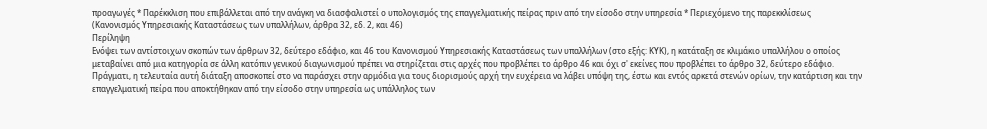προαγωγές * Παρέκκλιση που επιβάλλεται από την ανάγκη να διασφαλιστεί ο υπολογισμός της επαγγελματικής πείρας πριν από την είσοδο στην υπηρεσία * Περιεχόμενο της παρεκκλίσεως
(Κανονισμός Υπηρεσιακής Καταστάσεως των υπαλλήλων, άρθρα 32, εδ. 2, και 46)
Περίληψη
Ενόψει των αντίστοιχων σκοπών των άρθρων 32, δεύτερο εδάφιο, και 46 του Κανονισμού Υπηρεσιακής Καταστάσεως των υπαλλήλων (στο εξής: ΚΥΚ), η κατάταξη σε κλιμάκιο υπαλλήλου ο οποίος μεταβαίνει από μια κατηγορία σε άλλη κατόπιν γενικού διαγωνισμού πρέπει να στηρίζεται στις αρχές που προβλέπει το άρθρο 46 και όχι σ' εκείνες που προβλέπει το άρθρο 32, δεύτερο εδάφιο. Πράγματι, η τελευταία αυτή διάταξη αποσκοπεί στο να παράσχει στην αρμόδια για τους διορισμούς αρχή την ευχέρεια να λάβει υπόψη της, έστω και εντός αρκετά στενών ορίων, την κατάρτιση και την επαγγελματική πείρα που αποκτήθηκαν από την είσοδο στην υπηρεσία ως υπάλληλος των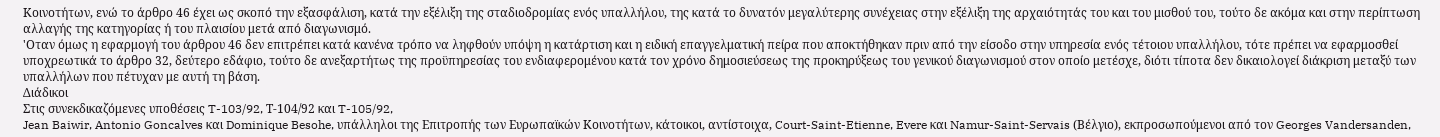Κοινοτήτων, ενώ το άρθρο 46 έχει ως σκοπό την εξασφάλιση, κατά την εξέλιξη της σταδιοδρομίας ενός υπαλλήλου, της κατά το δυνατόν μεγαλύτερης συνέχειας στην εξέλιξη της αρχαιότητάς του και του μισθού του, τούτο δε ακόμα και στην περίπτωση αλλαγής της κατηγορίας ή του πλαισίου μετά από διαγωνισμό.
'Οταν όμως η εφαρμογή του άρθρου 46 δεν επιτρέπει κατά κανένα τρόπο να ληφθούν υπόψη η κατάρτιση και η ειδική επαγγελματική πείρα που αποκτήθηκαν πριν από την είσοδο στην υπηρεσία ενός τέτοιου υπαλλήλου, τότε πρέπει να εφαρμοσθεί υποχρεωτικά το άρθρο 32, δεύτερο εδάφιο, τούτο δε ανεξαρτήτως της προϋπηρεσίας του ενδιαφερομένου κατά τον χρόνο δημοσιεύσεως της προκηρύξεως του γενικού διαγωνισμού στον οποίο μετέσχε, διότι τίποτα δεν δικαιολογεί διάκριση μεταξύ των υπαλλήλων που πέτυχαν με αυτή τη βάση.
Διάδικοι
Στις συνεκδικαζόμενες υποθέσεις T-103/92, Τ-104/92 και T-105/92,
Jean Baiwir, Antonio Goncalves και Dominique Besohe, υπάλληλοι της Επιτροπής των Ευρωπαϊκών Κοινοτήτων, κάτοικοι, αντίστοιχα, Court-Saint-Etienne, Evere και Namur-Saint-Servais (Βέλγιο), εκπροσωπούμενοι από τον Georges Vandersanden,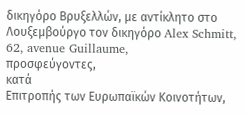δικηγόρο Βρυξελλών, με αντίκλητο στο Λουξεμβούργο τον δικηγόρο Alex Schmitt, 62, avenue Guillaume,
προσφεύγοντες,
κατά
Επιτροπής των Ευρωπαϊκών Κοινοτήτων,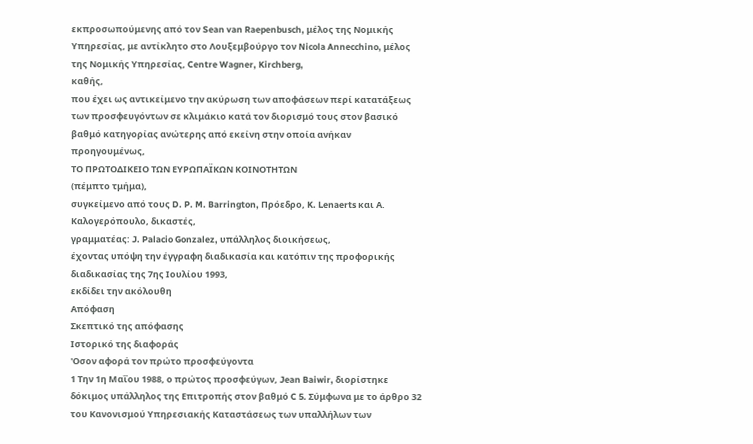εκπροσωπούμενης από τον Sean van Raepenbusch, μέλος της Νομικής Υπηρεσίας, με αντίκλητο στο Λουξεμβούργο τον Nicola Annecchino, μέλος της Νομικής Υπηρεσίας, Centre Wagner, Kirchberg,
καθής,
που έχει ως αντικείμενο την ακύρωση των αποφάσεων περί κατατάξεως των προσφευγόντων σε κλιμάκιο κατά τον διορισμό τους στον βασικό βαθμό κατηγορίας ανώτερης από εκείνη στην οποία ανήκαν προηγουμένως,
ΤΟ ΠΡΩΤΟΔΙΚΕΙΟ ΤΩΝ ΕΥΡΩΠΑΪΚΩΝ ΚΟΙΝΟΤΗΤΩΝ
(πέμπτο τμήμα),
συγκείμενο από τους D. P. M. Barrington, Πρόεδρο, K. Lenaerts και Α. Καλογερόπουλο, δικαστές,
γραμματέας: J. Palacio Gonzalez, υπάλληλος διοικήσεως,
έχοντας υπόψη την έγγραφη διαδικασία και κατόπιν της προφορικής διαδικασίας της 7ης Ιουλίου 1993,
εκδίδει την ακόλουθη
Απόφαση
Σκεπτικό της απόφασης
Ιστορικό της διαφοράς
'Οσον αφορά τον πρώτο προσφεύγοντα
1 Την 1η Μαΐου 1988, ο πρώτος προσφεύγων, Jean Baiwir, διορίστηκε δόκιμος υπάλληλος της Επιτροπής στον βαθμό C 5. Σύμφωνα με το άρθρο 32 του Κανονισμού Υπηρεσιακής Καταστάσεως των υπαλλήλων των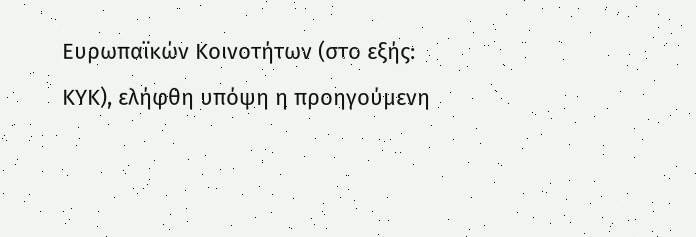Ευρωπαϊκών Κοινοτήτων (στο εξής: ΚΥΚ), ελήφθη υπόψη η προηγούμενη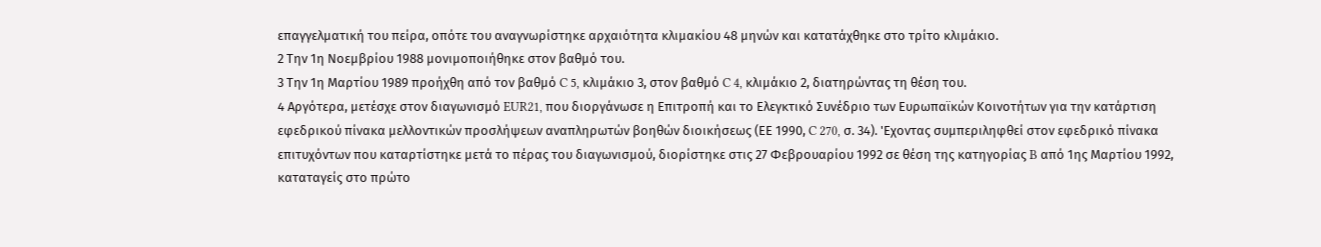επαγγελματική του πείρα, οπότε του αναγνωρίστηκε αρχαιότητα κλιμακίου 48 μηνών και κατατάχθηκε στο τρίτο κλιμάκιο.
2 Την 1η Νοεμβρίου 1988 μονιμοποιήθηκε στον βαθμό του.
3 Την 1η Μαρτίου 1989 προήχθη από τον βαθμό C 5, κλιμάκιο 3, στον βαθμό C 4, κλιμάκιο 2, διατηρώντας τη θέση του.
4 Αργότερα, μετέσχε στον διαγωνισμό EUR21, που διοργάνωσε η Επιτροπή και το Ελεγκτικό Συνέδριο των Ευρωπαϊκών Κοινοτήτων για την κατάρτιση εφεδρικού πίνακα μελλοντικών προσλήψεων αναπληρωτών βοηθών διοικήσεως (ΕΕ 1990, C 270, σ. 34). 'Εχοντας συμπεριληφθεί στον εφεδρικό πίνακα επιτυχόντων που καταρτίστηκε μετά το πέρας του διαγωνισμού, διορίστηκε στις 27 Φεβρουαρίου 1992 σε θέση της κατηγορίας B από 1ης Μαρτίου 1992, καταταγείς στο πρώτο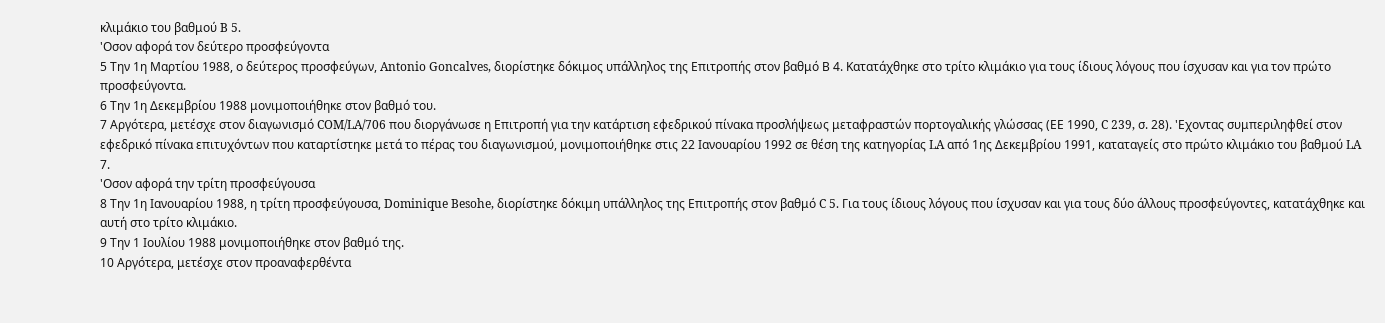κλιμάκιο του βαθμού B 5.
'Οσον αφορά τον δεύτερο προσφεύγοντα
5 Την 1η Μαρτίου 1988, ο δεύτερος προσφεύγων, Antonio Goncalves, διορίστηκε δόκιμος υπάλληλος της Επιτροπής στον βαθμό Β 4. Κατατάχθηκε στο τρίτο κλιμάκιο για τους ίδιους λόγους που ίσχυσαν και για τον πρώτο προσφεύγοντα.
6 Την 1η Δεκεμβρίου 1988 μονιμοποιήθηκε στον βαθμό του.
7 Αργότερα, μετέσχε στον διαγωνισμό COM/LA/706 που διοργάνωσε η Επιτροπή για την κατάρτιση εφεδρικού πίνακα προσλήψεως μεταφραστών πορτογαλικής γλώσσας (ΕΕ 1990, C 239, σ. 28). 'Εχοντας συμπεριληφθεί στον εφεδρικό πίνακα επιτυχόντων που καταρτίστηκε μετά το πέρας του διαγωνισμού, μονιμοποιήθηκε στις 22 Ιανουαρίου 1992 σε θέση της κατηγορίας LA από 1ης Δεκεμβρίου 1991, καταταγείς στο πρώτο κλιμάκιο του βαθμού LA 7.
'Οσον αφορά την τρίτη προσφεύγουσα
8 Την 1η Ιανουαρίου 1988, η τρίτη προσφεύγουσα, Dominique Besohe, διορίστηκε δόκιμη υπάλληλος της Επιτροπής στον βαθμό C 5. Για τους ίδιους λόγους που ίσχυσαν και για τους δύο άλλους προσφεύγοντες, κατατάχθηκε και αυτή στο τρίτο κλιμάκιο.
9 Την 1 Ιουλίου 1988 μονιμοποιήθηκε στον βαθμό της.
10 Αργότερα, μετέσχε στον προαναφερθέντα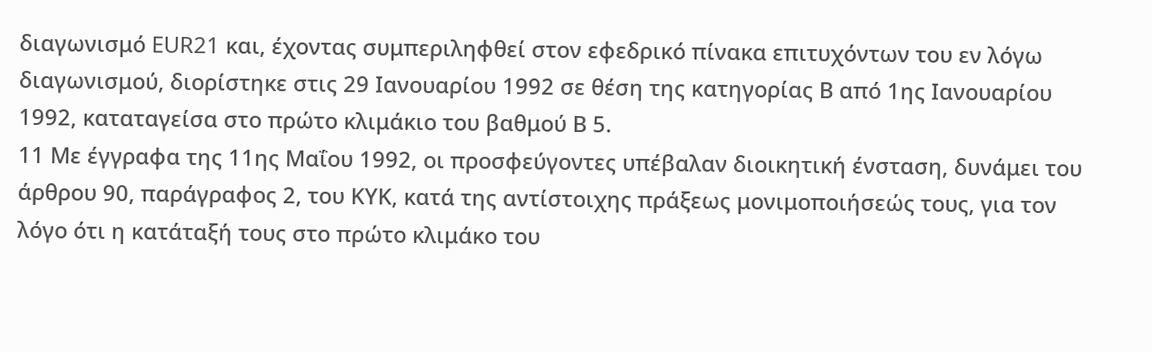διαγωνισμό EUR21 και, έχοντας συμπεριληφθεί στον εφεδρικό πίνακα επιτυχόντων του εν λόγω διαγωνισμού, διορίστηκε στις 29 Ιανουαρίου 1992 σε θέση της κατηγορίας Β από 1ης Ιανουαρίου 1992, καταταγείσα στο πρώτο κλιμάκιο του βαθμού Β 5.
11 Με έγγραφα της 11ης Μαΐου 1992, οι προσφεύγοντες υπέβαλαν διοικητική ένσταση, δυνάμει του άρθρου 90, παράγραφος 2, του ΚΥΚ, κατά της αντίστοιχης πράξεως μονιμοποιήσεώς τους, για τον λόγο ότι η κατάταξή τους στο πρώτο κλιμάκο του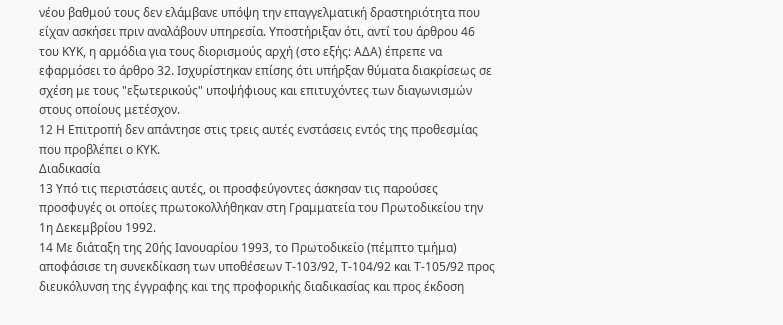νέου βαθμού τους δεν ελάμβανε υπόψη την επαγγελματική δραστηριότητα που είχαν ασκήσει πριν αναλάβουν υπηρεσία. Υποστήριξαν ότι, αντί του άρθρου 46 του ΚΥΚ, η αρμόδια για τους διορισμούς αρχή (στο εξής: ΑΔΑ) έπρεπε να εφαρμόσει το άρθρο 32. Ισχυρίστηκαν επίσης ότι υπήρξαν θύματα διακρίσεως σε σχέση με τους "εξωτερικούς" υποψήφιους και επιτυχόντες των διαγωνισμών στους οποίους μετέσχον.
12 Η Επιτροπή δεν απάντησε στις τρεις αυτές ενστάσεις εντός της προθεσμίας που προβλέπει ο ΚΥΚ.
Διαδικασία
13 Υπό τις περιστάσεις αυτές, οι προσφεύγοντες άσκησαν τις παρούσες προσφυγές οι οποίες πρωτοκολλήθηκαν στη Γραμματεία του Πρωτοδικείου την 1η Δεκεμβρίου 1992.
14 Με διάταξη της 20ής Ιανουαρίου 1993, το Πρωτοδικείο (πέμπτο τμήμα) αποφάσισε τη συνεκδίκαση των υποθέσεων Τ-103/92, Τ-104/92 και Τ-105/92 προς διευκόλυνση της έγγραφης και της προφορικής διαδικασίας και προς έκδοση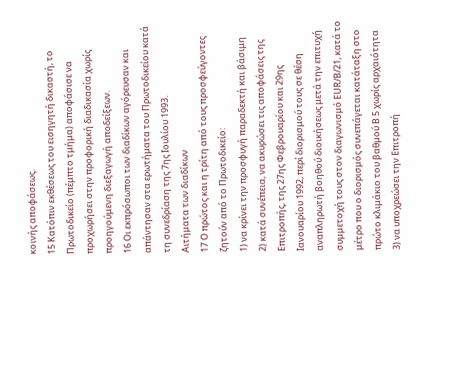κοινής αποφάσεως.
15 Κατόπιν εκθέσεως του εισηγητή δικαστή, το Πρωτοδικείο (πέμπτο τμήμα) αποφάσισε να προχωρήσει στην προφορική διαδικασία χωρίς προηγούμενη διεξαγωγή αποδείξεων.
16 Οι εκπρόσωποι των διαδίκων αγόρευσαν και απάντησαν στα ερωτήματα του Πρωτοδικείου κατά τη συνεδρίαση της 7ης Ιουλίου 1993.
Αιτήματα των διαδίκων
17 Ο πρώτος και η τρίτη από τους προσφεύγοντες ζητούν από το Πρωτοδικείο:
1) να κρίνει την προσφυγή παραδεκτή και βάσιμη
2) κατά συνέπεια, να ακυρώσει τις αποφάσεις της Επιτροπής, της 27ης Φεβρουαρίου και 29ης Ιανουαρίου 1992, περί διορισμού τους σε θέση αναπληρωτή βοηθού διοικήσεως μετά την επιτυχή συμμετοχή τους στον διαγωνισμό ΕUR/Β/21, κατά το μέτρο που ο διορισμός συνεπάγεται κατάταξη στο πρώτο κλιμάκιο του βαθμού Β 5 χωρίς αρχαιότητα
3) να υποχρεώσει την Επιτροπή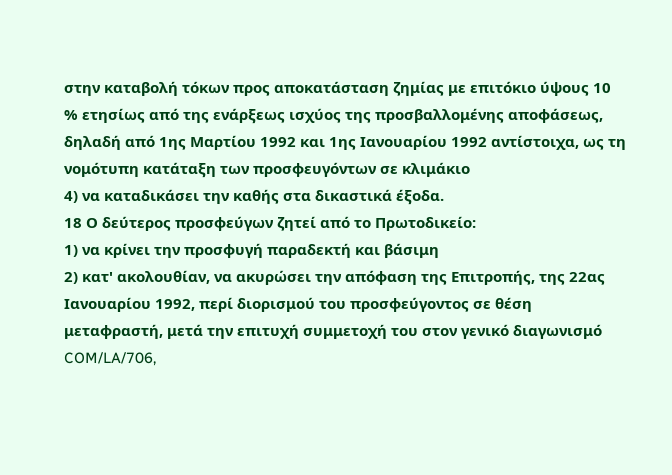στην καταβολή τόκων προς αποκατάσταση ζημίας με επιτόκιο ύψους 10 % ετησίως από της ενάρξεως ισχύος της προσβαλλομένης αποφάσεως, δηλαδή από 1ης Μαρτίου 1992 και 1ης Ιανουαρίου 1992 αντίστοιχα, ως τη νομότυπη κατάταξη των προσφευγόντων σε κλιμάκιο
4) να καταδικάσει την καθής στα δικαστικά έξοδα.
18 Ο δεύτερος προσφεύγων ζητεί από το Πρωτοδικείο:
1) να κρίνει την προσφυγή παραδεκτή και βάσιμη
2) κατ' ακολουθίαν, να ακυρώσει την απόφαση της Επιτροπής, της 22ας Ιανουαρίου 1992, περί διορισμού του προσφεύγοντος σε θέση μεταφραστή, μετά την επιτυχή συμμετοχή του στον γενικό διαγωνισμό COM/LA/706,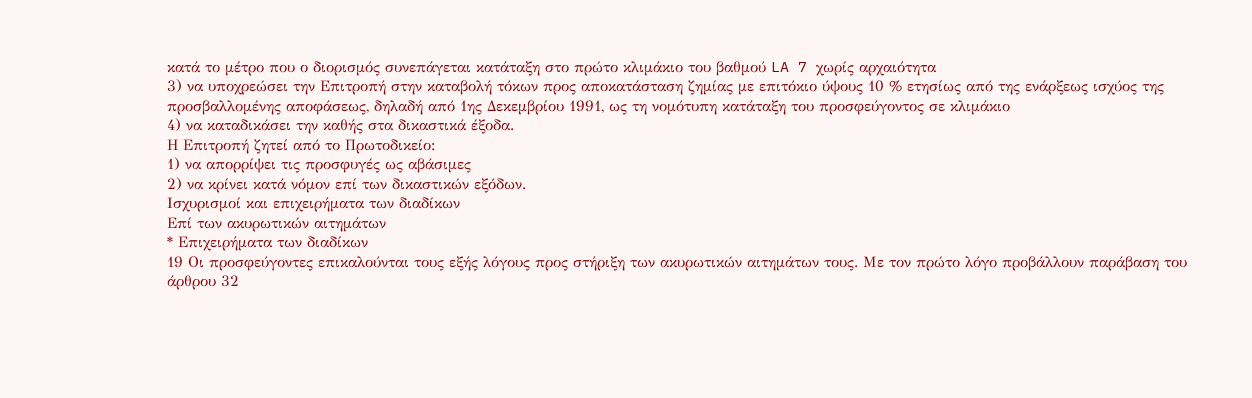κατά το μέτρο που ο διορισμός συνεπάγεται κατάταξη στο πρώτο κλιμάκιο του βαθμού LA 7 χωρίς αρχαιότητα
3) να υποχρεώσει την Επιτροπή στην καταβολή τόκων προς αποκατάσταση ζημίας με επιτόκιο ύψους 10 % ετησίως από της ενάρξεως ισχύος της προσβαλλομένης αποφάσεως, δηλαδή από 1ης Δεκεμβρίου 1991, ως τη νομότυπη κατάταξη του προσφεύγοντος σε κλιμάκιο
4) να καταδικάσει την καθής στα δικαστικά έξοδα.
Η Επιτροπή ζητεί από το Πρωτοδικείο:
1) να απορρίψει τις προσφυγές ως αβάσιμες
2) να κρίνει κατά νόμον επί των δικαστικών εξόδων.
Ισχυρισμοί και επιχειρήματα των διαδίκων
Επί των ακυρωτικών αιτημάτων
* Επιχειρήματα των διαδίκων
19 Οι προσφεύγοντες επικαλούνται τους εξής λόγους προς στήριξη των ακυρωτικών αιτημάτων τους. Με τον πρώτο λόγο προβάλλουν παράβαση του άρθρου 32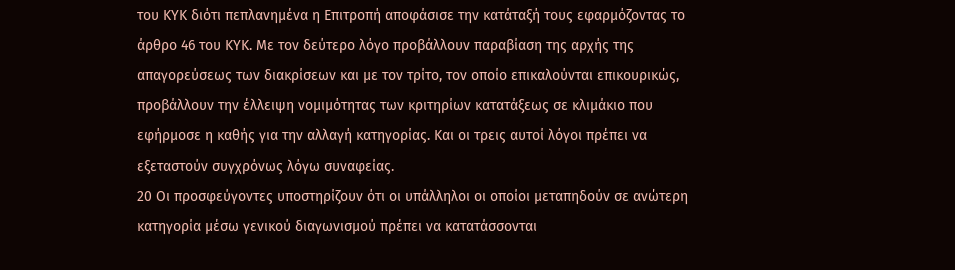του ΚΥΚ διότι πεπλανημένα η Επιτροπή αποφάσισε την κατάταξή τους εφαρμόζοντας το άρθρο 46 του ΚΥΚ. Με τον δεύτερο λόγο προβάλλουν παραβίαση της αρχής της απαγορεύσεως των διακρίσεων και με τον τρίτο, τον οποίο επικαλούνται επικουρικώς, προβάλλουν την έλλειψη νομιμότητας των κριτηρίων κατατάξεως σε κλιμάκιο που εφήρμοσε η καθής για την αλλαγή κατηγορίας. Και οι τρεις αυτοί λόγοι πρέπει να εξεταστούν συγχρόνως λόγω συναφείας.
20 Οι προσφεύγοντες υποστηρίζουν ότι οι υπάλληλοι οι οποίοι μεταπηδούν σε ανώτερη κατηγορία μέσω γενικού διαγωνισμού πρέπει να κατατάσσονται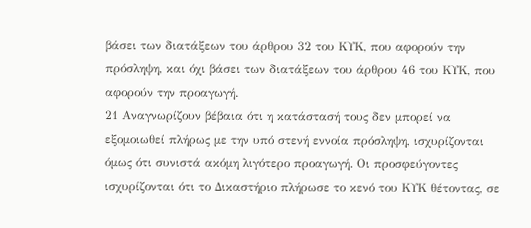βάσει των διατάξεων του άρθρου 32 του ΚΥΚ, που αφορούν την πρόσληψη, και όχι βάσει των διατάξεων του άρθρου 46 του ΚΥΚ, που αφορούν την προαγωγή.
21 Αναγνωρίζουν βέβαια ότι η κατάστασή τους δεν μπορεί να εξομοιωθεί πλήρως με την υπό στενή εννοία πρόσληψη, ισχυρίζονται όμως ότι συνιστά ακόμη λιγότερο προαγωγή. Οι προσφεύγοντες ισχυρίζονται ότι το Δικαστήριο πλήρωσε το κενό του ΚΥΚ θέτοντας, σε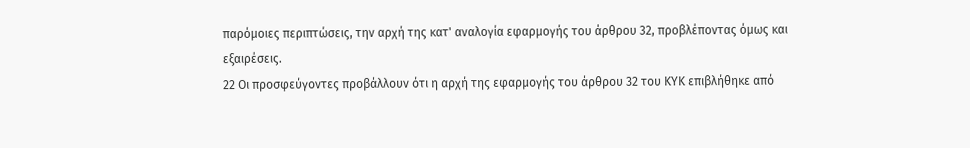παρόμοιες περιπτώσεις, την αρχή της κατ' αναλογία εφαρμογής του άρθρου 32, προβλέποντας όμως και εξαιρέσεις.
22 Οι προσφεύγοντες προβάλλουν ότι η αρχή της εφαρμογής του άρθρου 32 του ΚΥΚ επιβλήθηκε από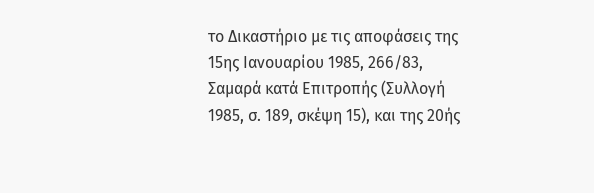το Δικαστήριο με τις αποφάσεις της 15ης Ιανουαρίου 1985, 266/83, Σαμαρά κατά Επιτροπής (Συλλογή 1985, σ. 189, σκέψη 15), και της 20ής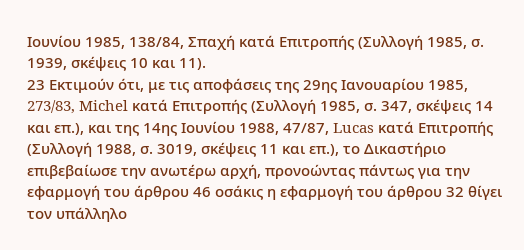Ιουνίου 1985, 138/84, Σπαχή κατά Επιτροπής (Συλλογή 1985, σ. 1939, σκέψεις 10 και 11).
23 Εκτιμούν ότι, με τις αποφάσεις της 29ης Ιανουαρίου 1985, 273/83, Michel κατά Επιτροπής (Συλλογή 1985, σ. 347, σκέψεις 14 και επ.), και της 14ης Ιουνίου 1988, 47/87, Lucas κατά Επιτροπής (Συλλογή 1988, σ. 3019, σκέψεις 11 και επ.), το Δικαστήριο επιβεβαίωσε την ανωτέρω αρχή, προνοώντας πάντως για την εφαρμογή του άρθρου 46 οσάκις η εφαρμογή του άρθρου 32 θίγει τον υπάλληλο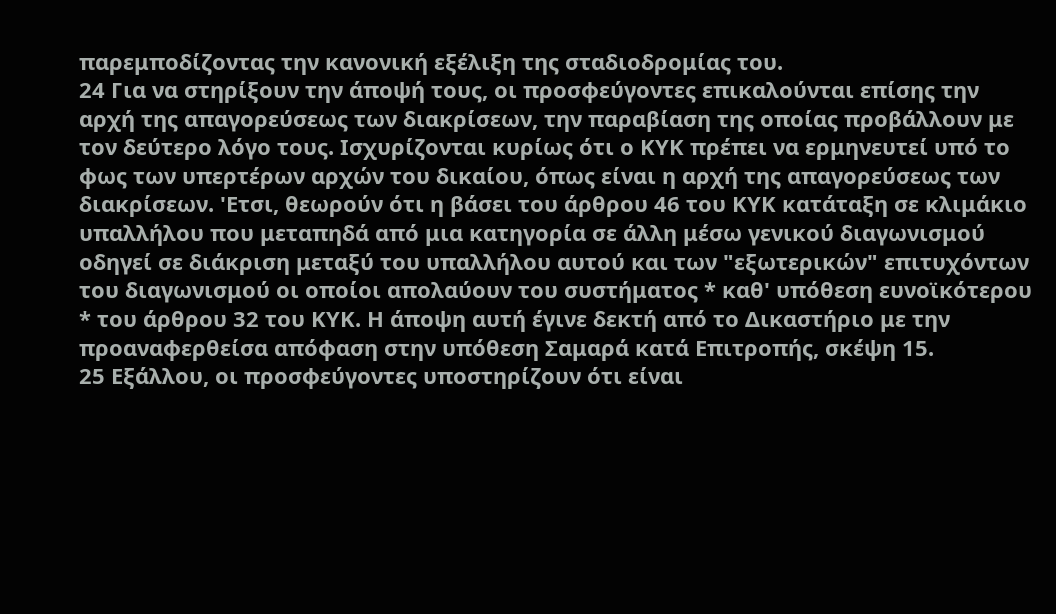παρεμποδίζοντας την κανονική εξέλιξη της σταδιοδρομίας του.
24 Για να στηρίξουν την άποψή τους, οι προσφεύγοντες επικαλούνται επίσης την αρχή της απαγορεύσεως των διακρίσεων, την παραβίαση της οποίας προβάλλουν με τον δεύτερο λόγο τους. Ισχυρίζονται κυρίως ότι ο ΚΥΚ πρέπει να ερμηνευτεί υπό το φως των υπερτέρων αρχών του δικαίου, όπως είναι η αρχή της απαγορεύσεως των διακρίσεων. 'Ετσι, θεωρούν ότι η βάσει του άρθρου 46 του ΚΥΚ κατάταξη σε κλιμάκιο υπαλλήλου που μεταπηδά από μια κατηγορία σε άλλη μέσω γενικού διαγωνισμού οδηγεί σε διάκριση μεταξύ του υπαλλήλου αυτού και των "εξωτερικών" επιτυχόντων του διαγωνισμού οι οποίοι απολαύουν του συστήματος * καθ' υπόθεση ευνοϊκότερου * του άρθρου 32 του ΚΥΚ. Η άποψη αυτή έγινε δεκτή από το Δικαστήριο με την προαναφερθείσα απόφαση στην υπόθεση Σαμαρά κατά Επιτροπής, σκέψη 15.
25 Εξάλλου, οι προσφεύγοντες υποστηρίζουν ότι είναι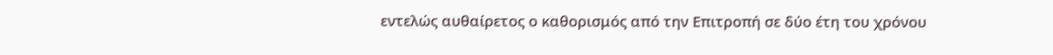εντελώς αυθαίρετος ο καθορισμός από την Επιτροπή σε δύο έτη του χρόνου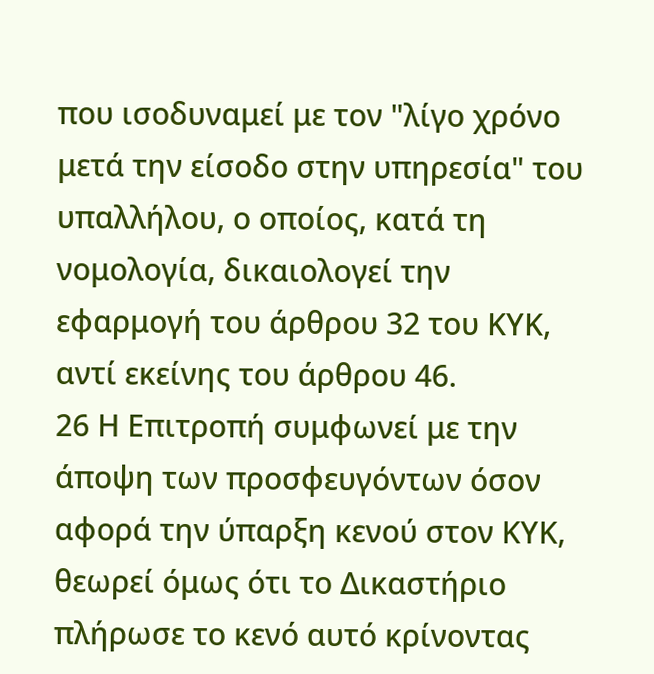που ισοδυναμεί με τον "λίγο χρόνο μετά την είσοδο στην υπηρεσία" του υπαλλήλου, ο οποίος, κατά τη νομολογία, δικαιολογεί την εφαρμογή του άρθρου 32 του ΚΥΚ, αντί εκείνης του άρθρου 46.
26 Η Επιτροπή συμφωνεί με την άποψη των προσφευγόντων όσον αφορά την ύπαρξη κενού στον ΚΥΚ, θεωρεί όμως ότι το Δικαστήριο πλήρωσε το κενό αυτό κρίνοντας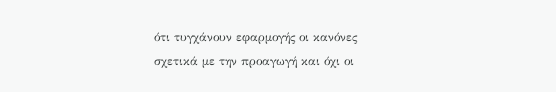ότι τυγχάνουν εφαρμογής οι κανόνες σχετικά με την προαγωγή και όχι οι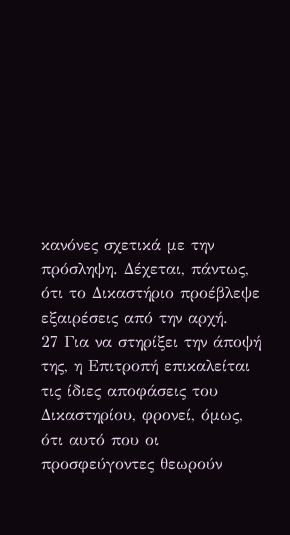κανόνες σχετικά με την πρόσληψη. Δέχεται, πάντως, ότι το Δικαστήριο προέβλεψε εξαιρέσεις από την αρχή.
27 Για να στηρίξει την άποψή της, η Επιτροπή επικαλείται τις ίδιες αποφάσεις του Δικαστηρίου, φρονεί, όμως, ότι αυτό που οι προσφεύγοντες θεωρούν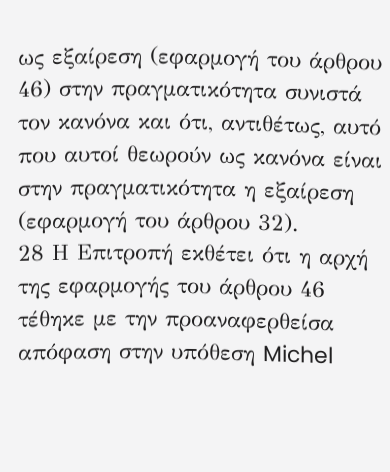ως εξαίρεση (εφαρμογή του άρθρου 46) στην πραγματικότητα συνιστά τον κανόνα και ότι, αντιθέτως, αυτό που αυτοί θεωρούν ως κανόνα είναι στην πραγματικότητα η εξαίρεση (εφαρμογή του άρθρου 32).
28 Η Επιτροπή εκθέτει ότι η αρχή της εφαρμογής του άρθρου 46 τέθηκε με την προαναφερθείσα απόφαση στην υπόθεση Michel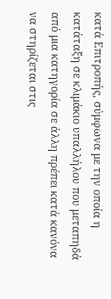κατά Επιτροπής, σύμφωνα με την οποία η κατάταξη σε κλιμάκιο υπαλλήλου που μεταπηδά από μια κατηγορία σε άλλη πρέπει κατά κανόνα να στηρίζεται στις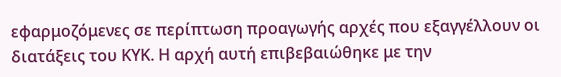εφαρμοζόμενες σε περίπτωση προαγωγής αρχές που εξαγγέλλουν οι διατάξεις του ΚΥΚ. Η αρχή αυτή επιβεβαιώθηκε με την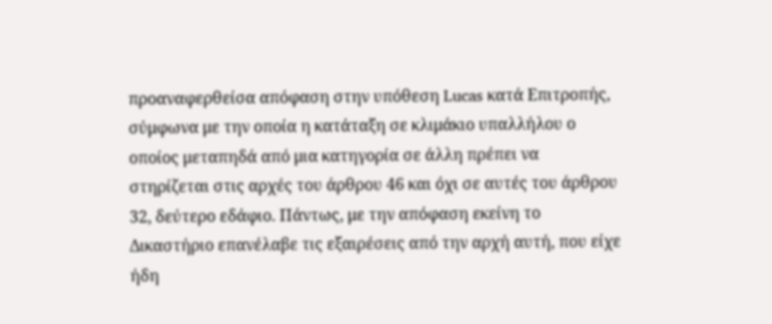προαναφερθείσα απόφαση στην υπόθεση Lucas κατά Επιτροπής, σύμφωνα με την οποία η κατάταξη σε κλιμάκιο υπαλλήλου ο οποίος μεταπηδά από μια κατηγορία σε άλλη πρέπει να στηρίζεται στις αρχές του άρθρου 46 και όχι σε αυτές του άρθρου 32, δεύτερο εδάφιο. Πάντως, με την απόφαση εκείνη το Δικαστήριο επανέλαβε τις εξαιρέσεις από την αρχή αυτή, που είχε ήδη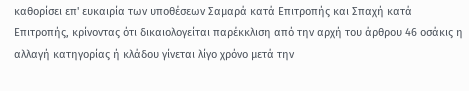καθορίσει επ' ευκαιρία των υποθέσεων Σαμαρά κατά Επιτροπής και Σπαχή κατά Επιτροπής, κρίνοντας ότι δικαιολογείται παρέκκλιση από την αρχή του άρθρου 46 οσάκις η αλλαγή κατηγορίας ή κλάδου γίνεται λίγο χρόνο μετά την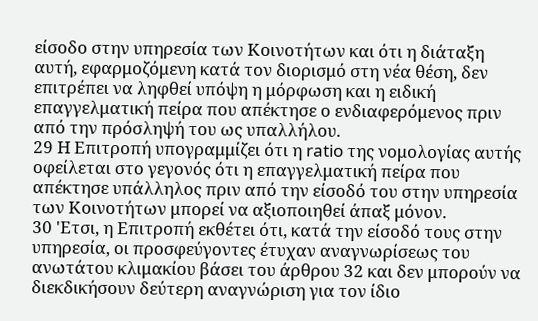είσοδο στην υπηρεσία των Κοινοτήτων και ότι η διάταξη αυτή, εφαρμοζόμενη κατά τον διορισμό στη νέα θέση, δεν επιτρέπει να ληφθεί υπόψη η μόρφωση και η ειδική επαγγελματική πείρα που απέκτησε ο ενδιαφερόμενος πριν από την πρόσληψή του ως υπαλλήλου.
29 Η Επιτροπή υπογραμμίζει ότι η ratio της νομολογίας αυτής οφείλεται στο γεγονός ότι η επαγγελματική πείρα που απέκτησε υπάλληλος πριν από την είσοδό του στην υπηρεσία των Κοινοτήτων μπορεί να αξιοποιηθεί άπαξ μόνον.
30 'Ετσι, η Επιτροπή εκθέτει ότι, κατά την είσοδό τους στην υπηρεσία, οι προσφεύγοντες έτυχαν αναγνωρίσεως του ανωτάτου κλιμακίου βάσει του άρθρου 32 και δεν μπορούν να διεκδικήσουν δεύτερη αναγνώριση για τον ίδιο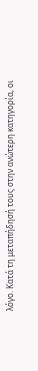λόγο. Κατά τη μεταπήδησή τους στην ανώτερη κατηγορία, οι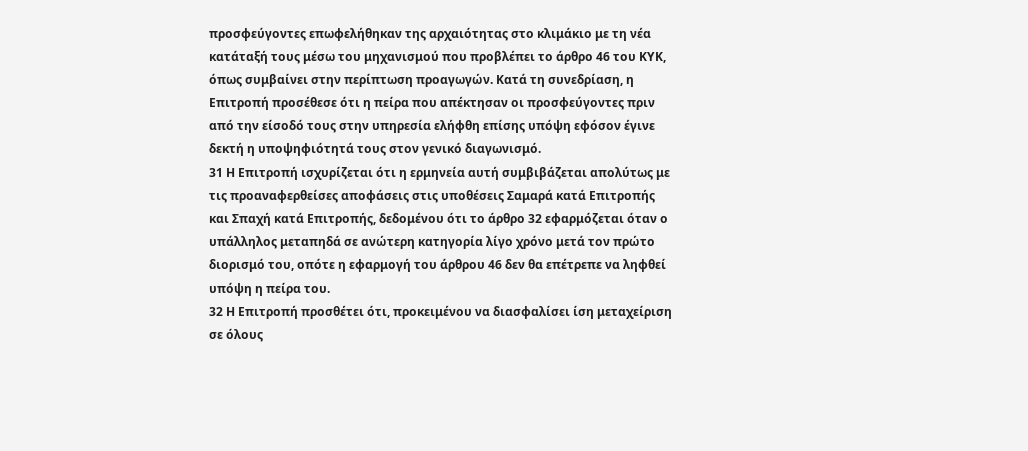προσφεύγοντες επωφελήθηκαν της αρχαιότητας στο κλιμάκιο με τη νέα κατάταξή τους μέσω του μηχανισμού που προβλέπει το άρθρο 46 του ΚΥΚ, όπως συμβαίνει στην περίπτωση προαγωγών. Κατά τη συνεδρίαση, η Επιτροπή προσέθεσε ότι η πείρα που απέκτησαν οι προσφεύγοντες πριν από την είσοδό τους στην υπηρεσία ελήφθη επίσης υπόψη εφόσον έγινε δεκτή η υποψηφιότητά τους στον γενικό διαγωνισμό.
31 Η Επιτροπή ισχυρίζεται ότι η ερμηνεία αυτή συμβιβάζεται απολύτως με τις προαναφερθείσες αποφάσεις στις υποθέσεις Σαμαρά κατά Επιτροπής και Σπαχή κατά Επιτροπής, δεδομένου ότι το άρθρο 32 εφαρμόζεται όταν ο υπάλληλος μεταπηδά σε ανώτερη κατηγορία λίγο χρόνο μετά τον πρώτο διορισμό του, οπότε η εφαρμογή του άρθρου 46 δεν θα επέτρεπε να ληφθεί υπόψη η πείρα του.
32 Η Επιτροπή προσθέτει ότι, προκειμένου να διασφαλίσει ίση μεταχείριση σε όλους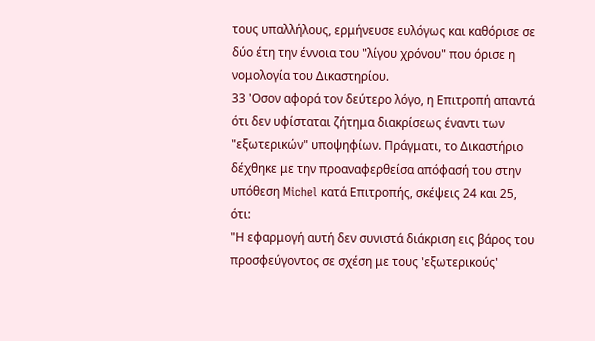τους υπαλλήλους, ερμήνευσε ευλόγως και καθόρισε σε δύο έτη την έννοια του "λίγου χρόνου" που όρισε η νομολογία του Δικαστηρίου.
33 'Οσον αφορά τον δεύτερο λόγο, η Επιτροπή απαντά ότι δεν υφίσταται ζήτημα διακρίσεως έναντι των "εξωτερικών" υποψηφίων. Πράγματι, το Δικαστήριο δέχθηκε με την προαναφερθείσα απόφασή του στην υπόθεση Michel κατά Επιτροπής, σκέψεις 24 και 25, ότι:
"Η εφαρμογή αυτή δεν συνιστά διάκριση εις βάρος του προσφεύγοντος σε σχέση με τους 'εξωτερικούς'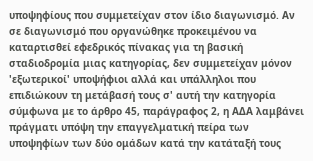υποψηφίους που συμμετείχαν στον ίδιο διαγωνισμό. Αν σε διαγωνισμό που οργανώθηκε προκειμένου να καταρτισθεί εφεδρικός πίνακας για τη βασική σταδιοδρομία μιας κατηγορίας, δεν συμμετείχαν μόνον 'εξωτερικοί' υποψήφιοι αλλά και υπάλληλοι που επιδιώκουν τη μετάβασή τους σ' αυτή την κατηγορία σύμφωνα με το άρθρο 45, παράγραφος 2, η ΑΔΑ λαμβάνει πράγματι υπόψη την επαγγελματική πείρα των υποψηφίων των δύο ομάδων κατά την κατάταξή τους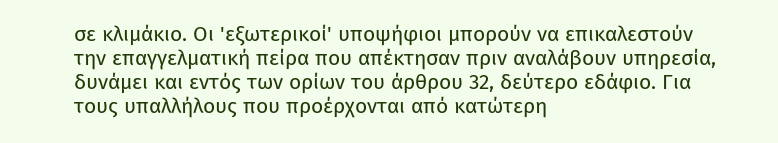σε κλιμάκιο. Οι 'εξωτερικοί' υποψήφιοι μπορούν να επικαλεστούν την επαγγελματική πείρα που απέκτησαν πριν αναλάβουν υπηρεσία, δυνάμει και εντός των ορίων του άρθρου 32, δεύτερο εδάφιο. Για τους υπαλλήλους που προέρχονται από κατώτερη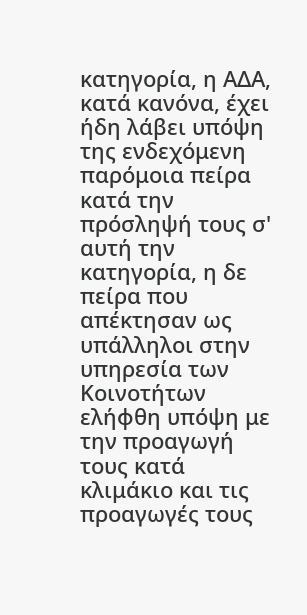κατηγορία, η ΑΔΑ, κατά κανόνα, έχει ήδη λάβει υπόψη της ενδεχόμενη παρόμοια πείρα κατά την πρόσληψή τους σ' αυτή την κατηγορία, η δε πείρα που απέκτησαν ως υπάλληλοι στην υπηρεσία των Κοινοτήτων ελήφθη υπόψη με την προαγωγή τους κατά κλιμάκιο και τις προαγωγές τους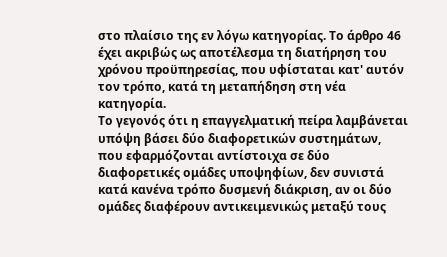στο πλαίσιο της εν λόγω κατηγορίας. Το άρθρο 46 έχει ακριβώς ως αποτέλεσμα τη διατήρηση του χρόνου προϋπηρεσίας, που υφίσταται κατ' αυτόν τον τρόπο, κατά τη μεταπήδηση στη νέα κατηγορία.
Το γεγονός ότι η επαγγελματική πείρα λαμβάνεται υπόψη βάσει δύο διαφορετικών συστημάτων, που εφαρμόζονται αντίστοιχα σε δύο διαφορετικές ομάδες υποψηφίων, δεν συνιστά κατά κανένα τρόπο δυσμενή διάκριση, αν οι δύο ομάδες διαφέρουν αντικειμενικώς μεταξύ τους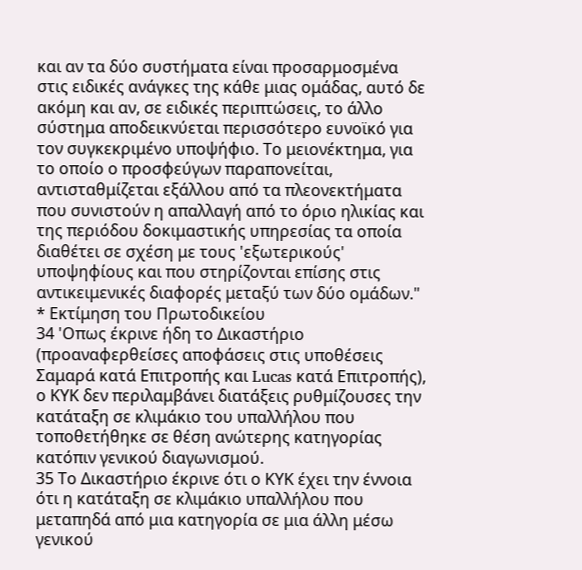και αν τα δύο συστήματα είναι προσαρμοσμένα στις ειδικές ανάγκες της κάθε μιας ομάδας, αυτό δε ακόμη και αν, σε ειδικές περιπτώσεις, το άλλο σύστημα αποδεικνύεται περισσότερο ευνοϊκό για τον συγκεκριμένο υποψήφιο. Το μειονέκτημα, για το οποίο ο προσφεύγων παραπονείται, αντισταθμίζεται εξάλλου από τα πλεονεκτήματα που συνιστούν η απαλλαγή από το όριο ηλικίας και της περιόδου δοκιμαστικής υπηρεσίας τα οποία διαθέτει σε σχέση με τους 'εξωτερικούς' υποψηφίους και που στηρίζονται επίσης στις αντικειμενικές διαφορές μεταξύ των δύο ομάδων."
* Εκτίμηση του Πρωτοδικείου
34 'Οπως έκρινε ήδη το Δικαστήριο (προαναφερθείσες αποφάσεις στις υποθέσεις Σαμαρά κατά Επιτροπής και Lucas κατά Επιτροπής), ο ΚΥΚ δεν περιλαμβάνει διατάξεις ρυθμίζουσες την κατάταξη σε κλιμάκιο του υπαλλήλου που τοποθετήθηκε σε θέση ανώτερης κατηγορίας κατόπιν γενικού διαγωνισμού.
35 Το Δικαστήριο έκρινε ότι ο ΚΥΚ έχει την έννοια ότι η κατάταξη σε κλιμάκιο υπαλλήλου που μεταπηδά από μια κατηγορία σε μια άλλη μέσω γενικού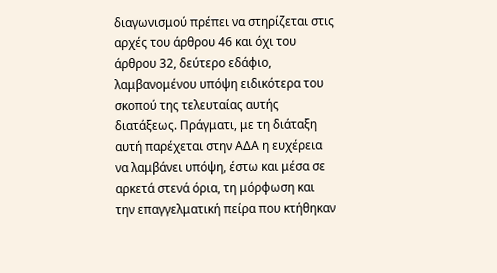διαγωνισμού πρέπει να στηρίζεται στις αρχές του άρθρου 46 και όχι του άρθρου 32, δεύτερο εδάφιο, λαμβανομένου υπόψη ειδικότερα του σκοπού της τελευταίας αυτής διατάξεως. Πράγματι, με τη διάταξη αυτή παρέχεται στην ΑΔΑ η ευχέρεια να λαμβάνει υπόψη, έστω και μέσα σε αρκετά στενά όρια, τη μόρφωση και την επαγγελματική πείρα που κτήθηκαν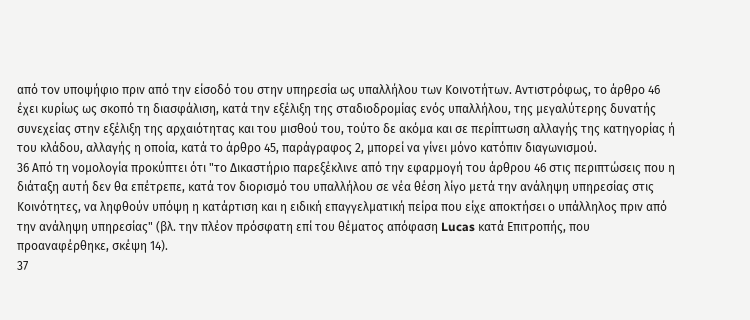από τον υποψήφιο πριν από την είσοδό του στην υπηρεσία ως υπαλλήλου των Κοινοτήτων. Αντιστρόφως, το άρθρο 46 έχει κυρίως ως σκοπό τη διασφάλιση, κατά την εξέλιξη της σταδιοδρομίας ενός υπαλλήλου, της μεγαλύτερης δυνατής συνεχείας στην εξέλιξη της αρχαιότητας και του μισθού του, τούτο δε ακόμα και σε περίπτωση αλλαγής της κατηγορίας ή του κλάδου, αλλαγής η οποία, κατά το άρθρο 45, παράγραφος 2, μπορεί να γίνει μόνο κατόπιν διαγωνισμού.
36 Από τη νομολογία προκύπτει ότι "το Δικαστήριο παρεξέκλινε από την εφαρμογή του άρθρου 46 στις περιπτώσεις που η διάταξη αυτή δεν θα επέτρεπε, κατά τον διορισμό του υπαλλήλου σε νέα θέση λίγο μετά την ανάληψη υπηρεσίας στις Κοινότητες, να ληφθούν υπόψη η κατάρτιση και η ειδική επαγγελματική πείρα που είχε αποκτήσει ο υπάλληλος πριν από την ανάληψη υπηρεσίας" (βλ. την πλέον πρόσφατη επί του θέματος απόφαση Lucas κατά Επιτροπής, που προαναφέρθηκε, σκέψη 14).
37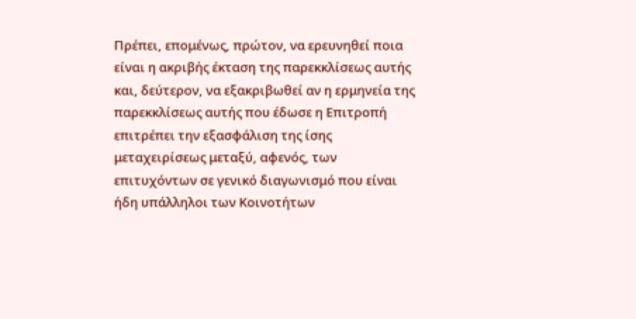Πρέπει, επομένως, πρώτον, να ερευνηθεί ποια είναι η ακριβής έκταση της παρεκκλίσεως αυτής και, δεύτερον, να εξακριβωθεί αν η ερμηνεία της παρεκκλίσεως αυτής που έδωσε η Επιτροπή επιτρέπει την εξασφάλιση της ίσης μεταχειρίσεως μεταξύ, αφενός, των επιτυχόντων σε γενικό διαγωνισμό που είναι ήδη υπάλληλοι των Κοινοτήτων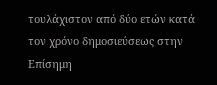τουλάχιστον από δύο ετών κατά τον χρόνο δημοσιεύσεως στην Επίσημη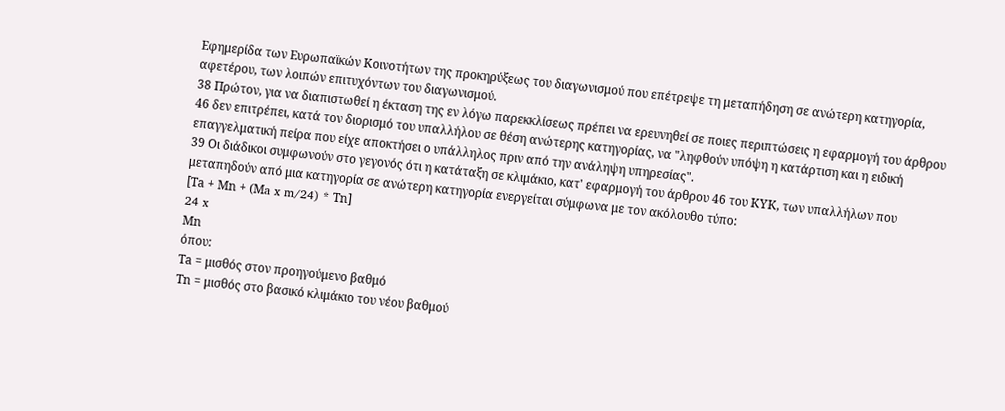Εφημερίδα των Ευρωπαϊκών Κοινοτήτων της προκηρύξεως του διαγωνισμού που επέτρεψε τη μεταπήδηση σε ανώτερη κατηγορία, αφετέρου, των λοιπών επιτυχόντων του διαγωνισμού.
38 Πρώτον, για να διαπιστωθεί η έκταση της εν λόγω παρεκκλίσεως πρέπει να ερευνηθεί σε ποιες περιπτώσεις η εφαρμογή του άρθρου 46 δεν επιτρέπει, κατά τον διορισμό του υπαλλήλου σε θέση ανώτερης κατηγορίας, να "ληφθούν υπόψη η κατάρτιση και η ειδική επαγγελματική πείρα που είχε αποκτήσει ο υπάλληλος πριν από την ανάληψη υπηρεσίας".
39 Οι διάδικοι συμφωνούν στο γεγονός ότι η κατάταξη σε κλιμάκιο, κατ' εφαρμογή του άρθρου 46 του ΚΥΚ, των υπαλλήλων που μεταπηδούν από μια κατηγορία σε ανώτερη κατηγορία ενεργείται σύμφωνα με τον ακόλουθο τύπο:
[Τa + Μn + (Μa x m/24) * Τn]
24 x
Μn
όπου:
Τa = μισθός στον προηγούμενο βαθμό
Τn = μισθός στο βασικό κλιμάκιο του νέου βαθμού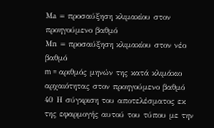Μa = προσαύξηση κλιμακίου στον προηγούμενο βαθμό
Μn = προσαύξηση κλιμακίου στον νέο βαθμό
m = αριθμός μηνών της κατά κλιμάκιο αρχαιότητας στον προηγούμενο βαθμό
40 Η σύγκριση του αποτελέσματος εκ της εφαρμογής αυτού του τύπου με την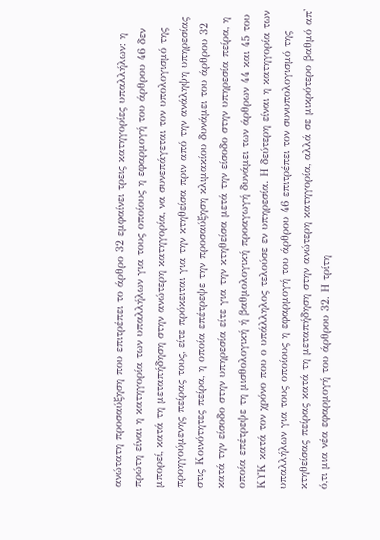ανώτατη προσαύξηση που επιτρέπει το άρθρο 32 εμφαίνει τρεις κατηγορίες υπαλλήλων: η πρώτη είναι η κατηγορία των υπαλλήλων για τους οποίους η εφαρμογή του άρθρου 46 δεν μπορεί, κατά τη μεταπήδηση στην ανώτερη κατηγορία, να συνεπάγεται τον υπολογισμό της προηγούμενης πείρας τους, είτε πρόκειται για την κτηθείσα πριν από την ανάληψη υπηρεσίας στις Κοινότητες πείρα, η οποία επέτρεψε την προσαύξηση κλιμακίου δυνάμει του άρθρου 32 κατά την είσοδο στην υπηρεσία είτε για την κτηθείσα μετά την είσοδο στην υπηρεσία πείρα, η οποία επέτρεψε τη μισθολογική ή βαθμολογική προαγωγή δυνάμει των άρθρων 44 και 45 του ΚΥΚ κατά τον χρόνο που ο υπάλληλος τελούσε εν υπηρεσία. Η δεύτερη είναι η κατηγορία των υπαλλήλων για τους οποίους η εφαρμογή του άρθρου 46 επιτρέπει τον συνυπολογισμό της κτηθείσας πείρας κατά τη μεταπήδηση στην ανώτερη κατηγορία, αλλά σε μικρότερο βαθμό απ' ό,τι μια νέα εφαρμογή του άρθρου 32. Η τρίτη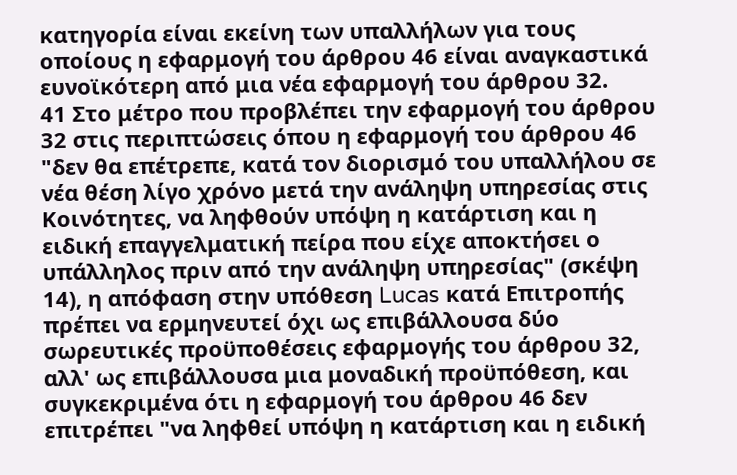κατηγορία είναι εκείνη των υπαλλήλων για τους οποίους η εφαρμογή του άρθρου 46 είναι αναγκαστικά ευνοϊκότερη από μια νέα εφαρμογή του άρθρου 32.
41 Στο μέτρο που προβλέπει την εφαρμογή του άρθρου 32 στις περιπτώσεις όπου η εφαρμογή του άρθρου 46 "δεν θα επέτρεπε, κατά τον διορισμό του υπαλλήλου σε νέα θέση λίγο χρόνο μετά την ανάληψη υπηρεσίας στις Κοινότητες, να ληφθούν υπόψη η κατάρτιση και η ειδική επαγγελματική πείρα που είχε αποκτήσει ο υπάλληλος πριν από την ανάληψη υπηρεσίας" (σκέψη 14), η απόφαση στην υπόθεση Lucas κατά Επιτροπής πρέπει να ερμηνευτεί όχι ως επιβάλλουσα δύο σωρευτικές προϋποθέσεις εφαρμογής του άρθρου 32, αλλ' ως επιβάλλουσα μια μοναδική προϋπόθεση, και συγκεκριμένα ότι η εφαρμογή του άρθρου 46 δεν επιτρέπει "να ληφθεί υπόψη η κατάρτιση και η ειδική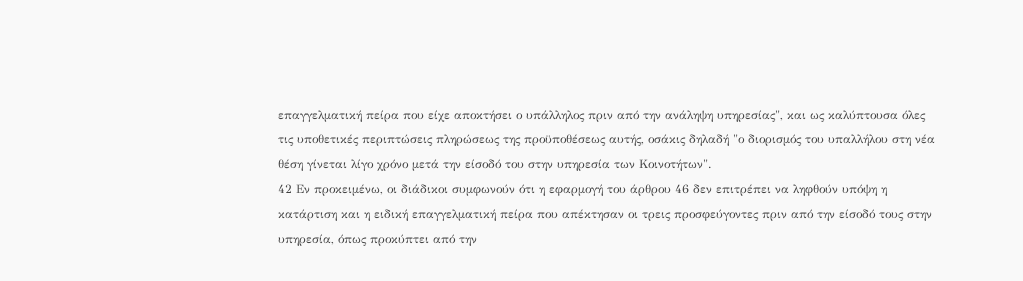επαγγελματική πείρα που είχε αποκτήσει ο υπάλληλος πριν από την ανάληψη υπηρεσίας", και ως καλύπτουσα όλες τις υποθετικές περιπτώσεις πληρώσεως της προϋποθέσεως αυτής, οσάκις δηλαδή "ο διορισμός του υπαλλήλου στη νέα θέση γίνεται λίγο χρόνο μετά την είσοδό του στην υπηρεσία των Κοινοτήτων".
42 Εν προκειμένω, οι διάδικοι συμφωνούν ότι η εφαρμογή του άρθρου 46 δεν επιτρέπει να ληφθούν υπόψη η κατάρτιση και η ειδική επαγγελματική πείρα που απέκτησαν οι τρεις προσφεύγοντες πριν από την είσοδό τους στην υπηρεσία, όπως προκύπτει από την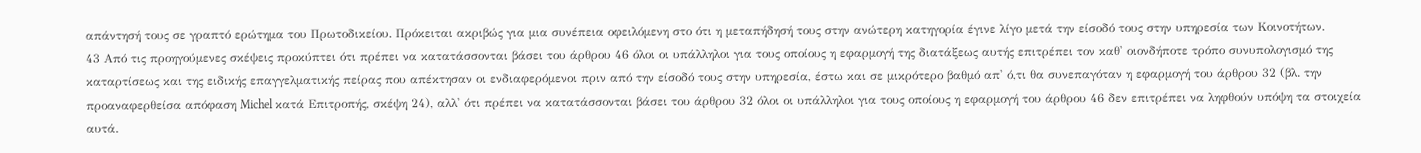απάντησή τους σε γραπτό ερώτημα του Πρωτοδικείου. Πρόκειται ακριβώς για μια συνέπεια οφειλόμενη στο ότι η μεταπήδησή τους στην ανώτερη κατηγορία έγινε λίγο μετά την είσοδό τους στην υπηρεσία των Κοινοτήτων.
43 Από τις προηγούμενες σκέψεις προκύπτει ότι πρέπει να κατατάσσονται βάσει του άρθρου 46 όλοι οι υπάλληλοι για τους οποίους η εφαρμογή της διατάξεως αυτής επιτρέπει τον καθ' οιονδήποτε τρόπο συνυπολογισμό της καταρτίσεως και της ειδικής επαγγελματικής πείρας που απέκτησαν οι ενδιαφερόμενοι πριν από την είσοδό τους στην υπηρεσία, έστω και σε μικρότερο βαθμό απ' ό,τι θα συνεπαγόταν η εφαρμογή του άρθρου 32 (βλ. την προαναφερθείσα απόφαση Michel κατά Επιτροπής, σκέψη 24), αλλ' ότι πρέπει να κατατάσσονται βάσει του άρθρου 32 όλοι οι υπάλληλοι για τους οποίους η εφαρμογή του άρθρου 46 δεν επιτρέπει να ληφθούν υπόψη τα στοιχεία αυτά.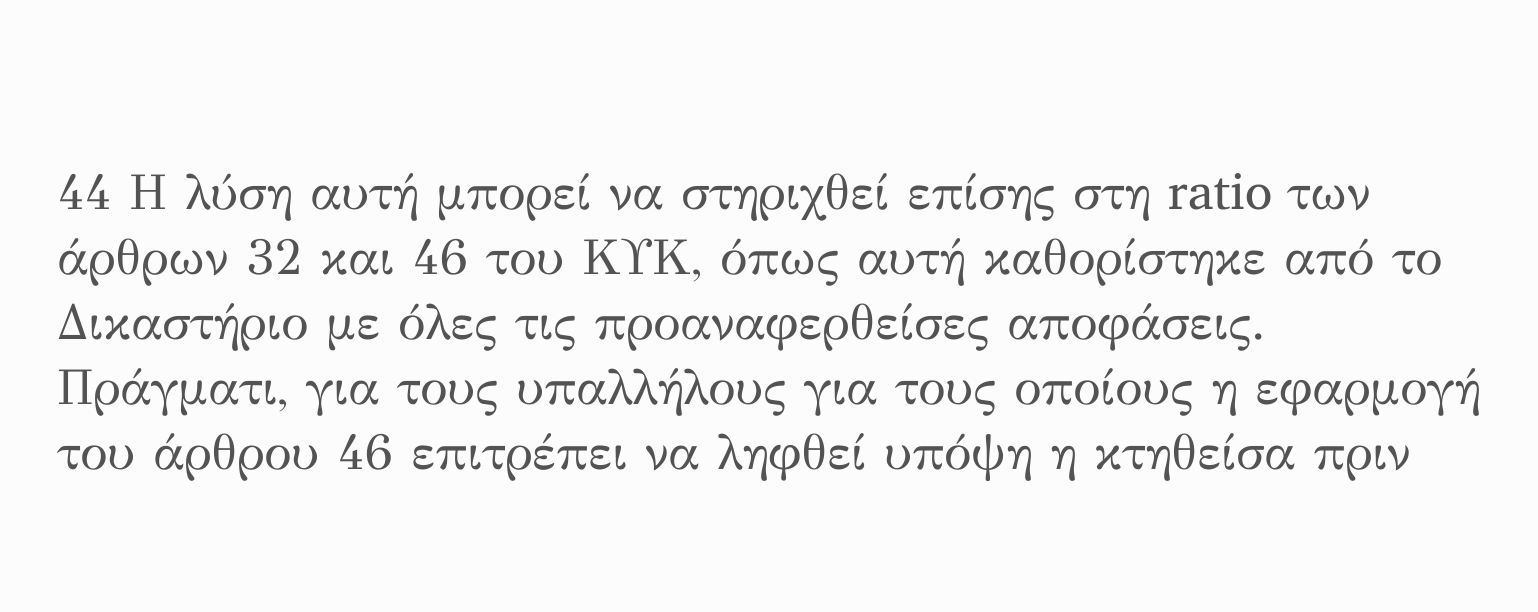44 Η λύση αυτή μπορεί να στηριχθεί επίσης στη ratio των άρθρων 32 και 46 του ΚΥΚ, όπως αυτή καθορίστηκε από το Δικαστήριο με όλες τις προαναφερθείσες αποφάσεις. Πράγματι, για τους υπαλλήλους για τους οποίους η εφαρμογή του άρθρου 46 επιτρέπει να ληφθεί υπόψη η κτηθείσα πριν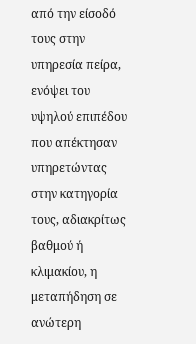από την είσοδό τους στην υπηρεσία πείρα, ενόψει του υψηλού επιπέδου που απέκτησαν υπηρετώντας στην κατηγορία τους, αδιακρίτως βαθμού ή κλιμακίου, η μεταπήδηση σε ανώτερη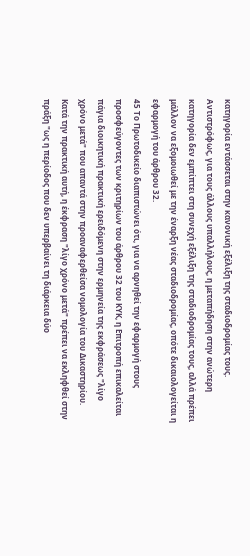κατηγορία εντάσσεται στην κανονική εξέλιξη της σταδιοδρομίας τους. Αντιστρόφως, για τους άλλους υπαλλήλους, η μεταπήδηση στην ανώτερη κατηγορία δεν εμπίπτει στη συνεχή εξέλιξη της σταδιοδρομίας τους, αλλά πρέπει μάλλον να εξομοιωθεί με την έναρξη νέας σταδιοδρομίας, οπότε δικαιολογείται η εφαρμογή του άρθρου 32.
45 Το Πρωτοδικείο διαπιστώνει ότι, για να αρνηθεί την εφαρμογή στους προσφεύγοντες των κριτηρίων του άρθρου 32 του ΚΥΚ, η Επιτροπή επικαλείται πάγια διοικητική πρακτική ερειδόμενη στην ερμηνεία της εκφράσεως "λίγο χρόνο μετά" που απαντά στην προαναφερθείσα νομολογία του Δικαστηρίου. Κατά την πρακτική αυτή, η έκφραση "λίγο χρόνο μετά" πρέπει να εκληφθεί στην πράξη "ως η περίοδος που δεν υπερβαίνει τη διάρκεια δύο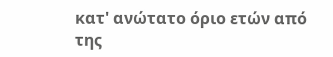κατ' ανώτατο όριο ετών από της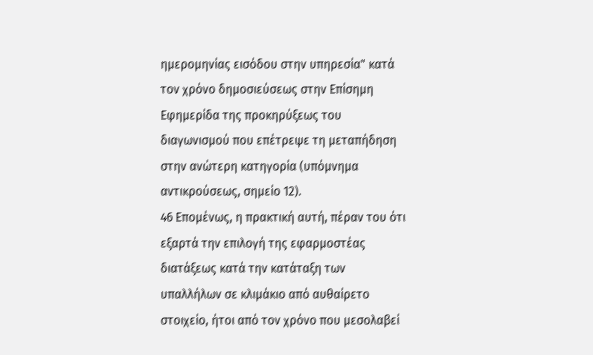ημερομηνίας εισόδου στην υπηρεσία" κατά τον χρόνο δημοσιεύσεως στην Επίσημη Εφημερίδα της προκηρύξεως του διαγωνισμού που επέτρεψε τη μεταπήδηση στην ανώτερη κατηγορία (υπόμνημα αντικρούσεως, σημείο 12).
46 Επομένως, η πρακτική αυτή, πέραν του ότι εξαρτά την επιλογή της εφαρμοστέας διατάξεως κατά την κατάταξη των υπαλλήλων σε κλιμάκιο από αυθαίρετο στοιχείο, ήτοι από τον χρόνο που μεσολαβεί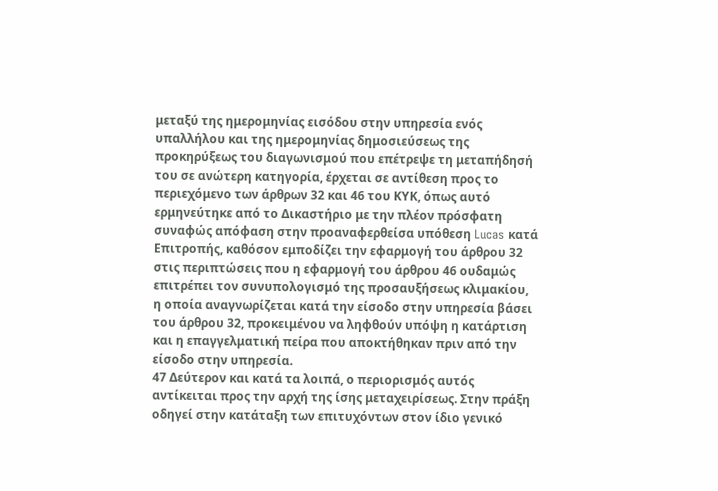μεταξύ της ημερομηνίας εισόδου στην υπηρεσία ενός υπαλλήλου και της ημερομηνίας δημοσιεύσεως της προκηρύξεως του διαγωνισμού που επέτρεψε τη μεταπήδησή του σε ανώτερη κατηγορία, έρχεται σε αντίθεση προς το περιεχόμενο των άρθρων 32 και 46 του ΚΥΚ, όπως αυτό ερμηνεύτηκε από το Δικαστήριο με την πλέον πρόσφατη συναφώς απόφαση στην προαναφερθείσα υπόθεση Lucas κατά Επιτροπής, καθόσον εμποδίζει την εφαρμογή του άρθρου 32 στις περιπτώσεις που η εφαρμογή του άρθρου 46 ουδαμώς επιτρέπει τον συνυπολογισμό της προσαυξήσεως κλιμακίου, η οποία αναγνωρίζεται κατά την είσοδο στην υπηρεσία βάσει του άρθρου 32, προκειμένου να ληφθούν υπόψη η κατάρτιση και η επαγγελματική πείρα που αποκτήθηκαν πριν από την είσοδο στην υπηρεσία.
47 Δεύτερον και κατά τα λοιπά, ο περιορισμός αυτός αντίκειται προς την αρχή της ίσης μεταχειρίσεως. Στην πράξη οδηγεί στην κατάταξη των επιτυχόντων στον ίδιο γενικό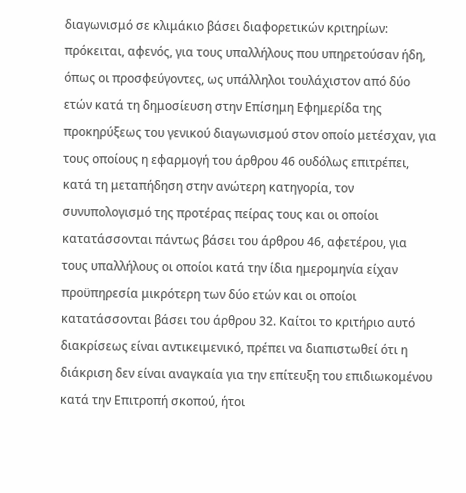διαγωνισμό σε κλιμάκιο βάσει διαφορετικών κριτηρίων: πρόκειται, αφενός, για τους υπαλλήλους που υπηρετούσαν ήδη, όπως οι προσφεύγοντες, ως υπάλληλοι τουλάχιστον από δύο ετών κατά τη δημοσίευση στην Επίσημη Εφημερίδα της προκηρύξεως του γενικού διαγωνισμού στον οποίο μετέσχαν, για τους οποίους η εφαρμογή του άρθρου 46 ουδόλως επιτρέπει, κατά τη μεταπήδηση στην ανώτερη κατηγορία, τον συνυπολογισμό της προτέρας πείρας τους και οι οποίοι κατατάσσονται πάντως βάσει του άρθρου 46, αφετέρου, για τους υπαλλήλους οι οποίοι κατά την ίδια ημερομηνία είχαν προϋπηρεσία μικρότερη των δύο ετών και οι οποίοι κατατάσσονται βάσει του άρθρου 32. Καίτοι το κριτήριο αυτό διακρίσεως είναι αντικειμενικό, πρέπει να διαπιστωθεί ότι η διάκριση δεν είναι αναγκαία για την επίτευξη του επιδιωκομένου κατά την Επιτροπή σκοπού, ήτοι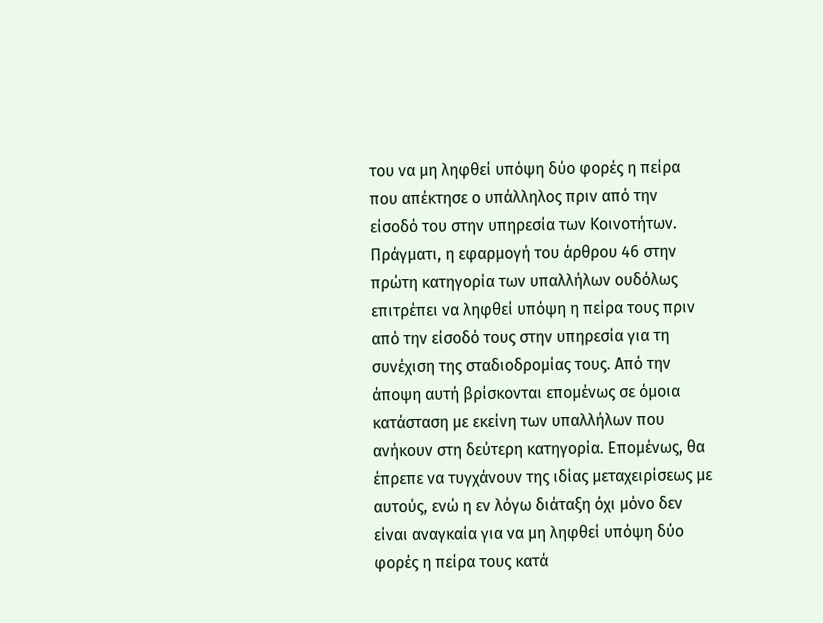του να μη ληφθεί υπόψη δύο φορές η πείρα που απέκτησε ο υπάλληλος πριν από την είσοδό του στην υπηρεσία των Κοινοτήτων. Πράγματι, η εφαρμογή του άρθρου 46 στην πρώτη κατηγορία των υπαλλήλων ουδόλως επιτρέπει να ληφθεί υπόψη η πείρα τους πριν από την είσοδό τους στην υπηρεσία για τη συνέχιση της σταδιοδρομίας τους. Από την άποψη αυτή βρίσκονται επομένως σε όμοια κατάσταση με εκείνη των υπαλλήλων που ανήκουν στη δεύτερη κατηγορία. Επομένως, θα έπρεπε να τυγχάνουν της ιδίας μεταχειρίσεως με αυτούς, ενώ η εν λόγω διάταξη όχι μόνο δεν είναι αναγκαία για να μη ληφθεί υπόψη δύο φορές η πείρα τους κατά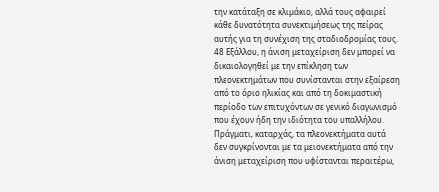την κατάταξη σε κλιμάκιο, αλλά τους αφαιρεί κάθε δυνατότητα συνεκτιμήσεως της πείρας αυτής για τη συνέχιση της σταδιοδρομίας τους.
48 Εξάλλου, η άνιση μεταχείριση δεν μπορεί να δικαιολογηθεί με την επίκληση των πλεονεκτημάτων που συνίστανται στην εξαίρεση από το όριο ηλικίας και από τη δοκιμαστική περίοδο των επιτυχόντων σε γενικό διαγωνισμό που έχουν ήδη την ιδιότητα του υπαλλήλου. Πράγματι, καταρχάς, τα πλεονεκτήματα αυτά δεν συγκρίνονται με τα μειονεκτήματα από την άνιση μεταχείριση που υφίστανται περαιτέρω,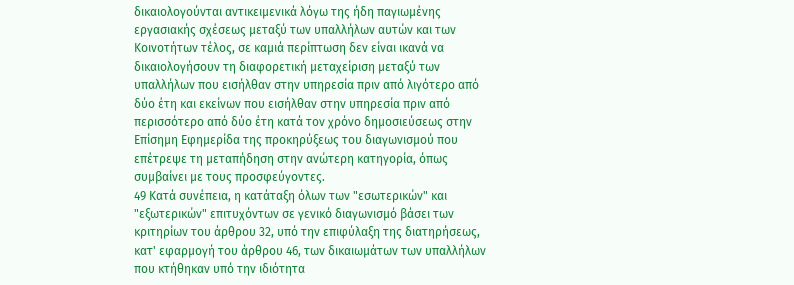δικαιολογούνται αντικειμενικά λόγω της ήδη παγιωμένης εργασιακής σχέσεως μεταξύ των υπαλλήλων αυτών και των Κοινοτήτων τέλος, σε καμιά περίπτωση δεν είναι ικανά να δικαιολογήσουν τη διαφορετική μεταχείριση μεταξύ των υπαλλήλων που εισήλθαν στην υπηρεσία πριν από λιγότερο από δύο έτη και εκείνων που εισήλθαν στην υπηρεσία πριν από περισσότερο από δύο έτη κατά τον χρόνο δημοσιεύσεως στην Επίσημη Εφημερίδα της προκηρύξεως του διαγωνισμού που επέτρεψε τη μεταπήδηση στην ανώτερη κατηγορία, όπως συμβαίνει με τους προσφεύγοντες.
49 Κατά συνέπεια, η κατάταξη όλων των "εσωτερικών" και "εξωτερικών" επιτυχόντων σε γενικό διαγωνισμό βάσει των κριτηρίων του άρθρου 32, υπό την επιφύλαξη της διατηρήσεως, κατ' εφαρμογή του άρθρου 46, των δικαιωμάτων των υπαλλήλων που κτήθηκαν υπό την ιδιότητα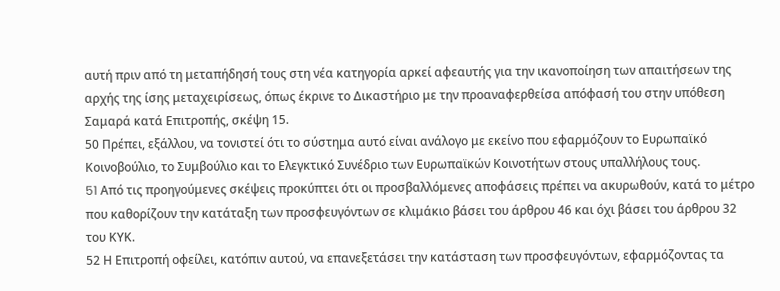αυτή πριν από τη μεταπήδησή τους στη νέα κατηγορία αρκεί αφεαυτής για την ικανοποίηση των απαιτήσεων της αρχής της ίσης μεταχειρίσεως, όπως έκρινε το Δικαστήριο με την προαναφερθείσα απόφασή του στην υπόθεση Σαμαρά κατά Επιτροπής, σκέψη 15.
50 Πρέπει, εξάλλου, να τονιστεί ότι το σύστημα αυτό είναι ανάλογο με εκείνο που εφαρμόζουν το Ευρωπαϊκό Κοινοβούλιο, το Συμβούλιο και το Ελεγκτικό Συνέδριο των Ευρωπαϊκών Κοινοτήτων στους υπαλλήλους τους.
51 Aπό τις προηγούμενες σκέψεις προκύπτει ότι οι προσβαλλόμενες αποφάσεις πρέπει να ακυρωθούν, κατά το μέτρο που καθορίζουν την κατάταξη των προσφευγόντων σε κλιμάκιο βάσει του άρθρου 46 και όχι βάσει του άρθρου 32 του ΚΥΚ.
52 Η Επιτροπή οφείλει, κατόπιν αυτού, να επανεξετάσει την κατάσταση των προσφευγόντων, εφαρμόζοντας τα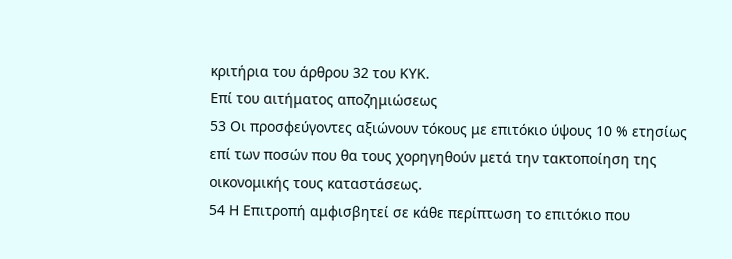κριτήρια του άρθρου 32 του ΚΥΚ.
Επί του αιτήματος αποζημιώσεως
53 Οι προσφεύγοντες αξιώνουν τόκους με επιτόκιο ύψους 10 % ετησίως επί των ποσών που θα τους χορηγηθούν μετά την τακτοποίηση της οικονομικής τους καταστάσεως.
54 Η Επιτροπή αμφισβητεί σε κάθε περίπτωση το επιτόκιο που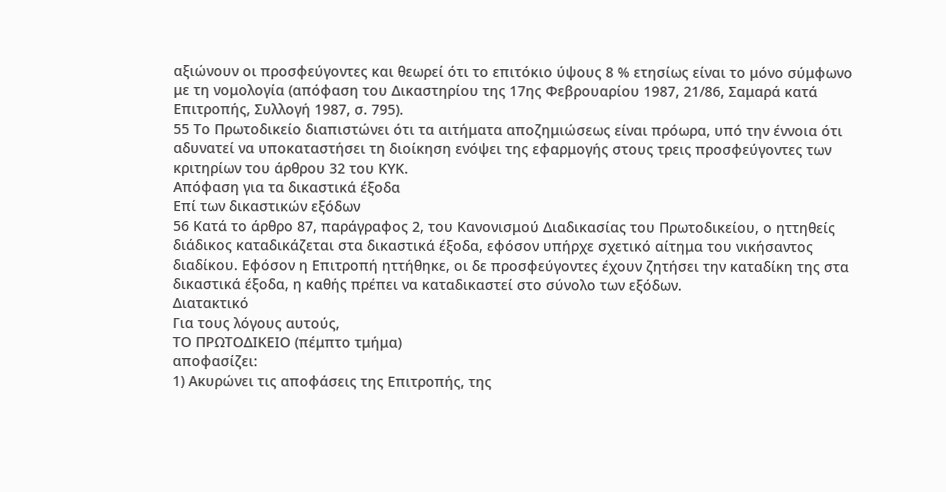αξιώνουν οι προσφεύγοντες και θεωρεί ότι το επιτόκιο ύψους 8 % ετησίως είναι το μόνο σύμφωνο με τη νομολογία (απόφαση του Δικαστηρίου της 17ης Φεβρουαρίου 1987, 21/86, Σαμαρά κατά Επιτροπής, Συλλογή 1987, σ. 795).
55 Το Πρωτοδικείο διαπιστώνει ότι τα αιτήματα αποζημιώσεως είναι πρόωρα, υπό την έννοια ότι αδυνατεί να υποκαταστήσει τη διοίκηση ενόψει της εφαρμογής στους τρεις προσφεύγοντες των κριτηρίων του άρθρου 32 του ΚΥΚ.
Απόφαση για τα δικαστικά έξοδα
Επί των δικαστικών εξόδων
56 Κατά το άρθρο 87, παράγραφος 2, του Κανονισμού Διαδικασίας του Πρωτοδικείου, ο ηττηθείς διάδικος καταδικάζεται στα δικαστικά έξοδα, εφόσον υπήρχε σχετικό αίτημα του νικήσαντος διαδίκου. Εφόσον η Επιτροπή ηττήθηκε, οι δε προσφεύγοντες έχουν ζητήσει την καταδίκη της στα δικαστικά έξοδα, η καθής πρέπει να καταδικαστεί στο σύνολο των εξόδων.
Διατακτικό
Για τους λόγους αυτούς,
ΤΟ ΠΡΩΤΟΔΙΚΕΙΟ (πέμπτο τμήμα)
αποφασίζει:
1) Ακυρώνει τις αποφάσεις της Επιτροπής, της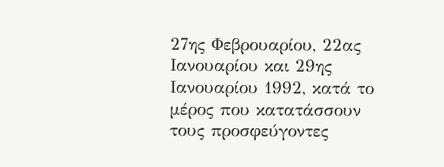27ης Φεβρουαρίου, 22ας Ιανουαρίου και 29ης Ιανουαρίου 1992, κατά το μέρος που κατατάσσουν τους προσφεύγοντες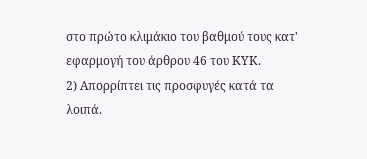στο πρώτο κλιμάκιο του βαθμού τους κατ' εφαρμογή του άρθρου 46 του ΚΥΚ.
2) Απορρίπτει τις προσφυγές κατά τα λοιπά.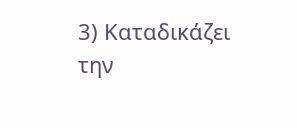3) Καταδικάζει την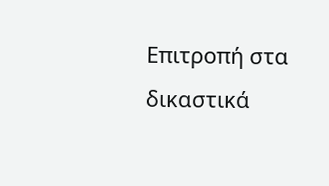Επιτροπή στα δικαστικά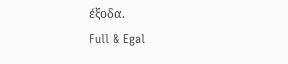έξοδα.
Full & Egal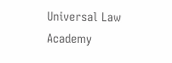Universal Law Academy